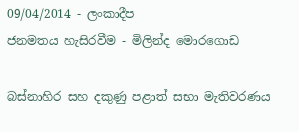09/04/2014 - ලංකාදීප
ජනමතය හැසිරවීම - මිලින්ද මොරගොඩ

බස්නාහිර සහ දකුණු පළාත් සභා මැතිවරණය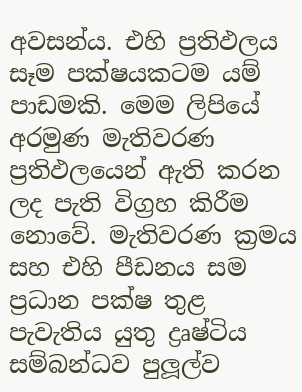අවසන්ය. එහි ප්‍රතිඵලය සෑම පක්ෂයකටම යම් පාඩමකි. මෙම ලිපියේ අරමුණ මැතිවරණ ප්‍රතිඵලයෙන් ඇති කරන ලද පැති විග්‍රහ කිරීම නොවේ. මැතිවරණ ක්‍රමය සහ එහි පීඩනය සම ප්‍රධාන පක්ෂ තුළ පැවැතිය යුතු ද්‍රෘෂ්ටිය සම්බන්ධව පුලූල්ව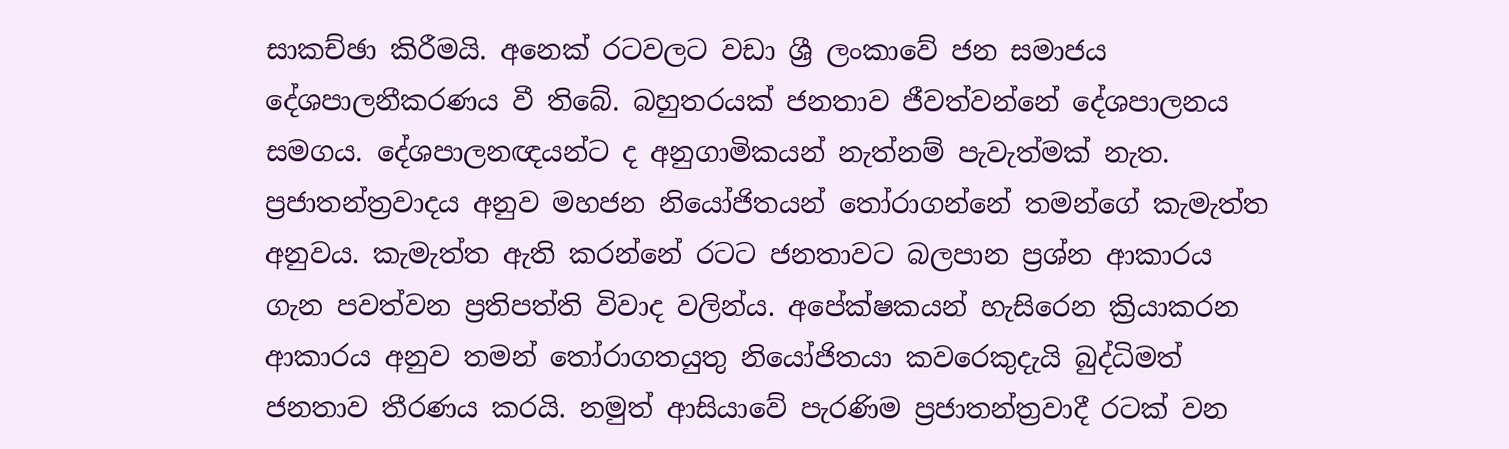සාකච්ඡා කිරීමයි. අනෙක් රටවලට වඩා ශ්‍රී ලංකාවේ ජන සමාජය දේශපාලනීකරණය වී තිබේ. බහුතරයක් ජනතාව ජීවත්වන්නේ දේශපාලනය සමගය. දේශපාලනඥයන්ට ද අනුගාමිකයන් නැත්නම් පැවැත්මක් නැත. ප්‍රජාතන්ත්‍රවාදය අනුව මහජන නියෝජිතයන් තෝරාගන්නේ තමන්ගේ කැමැත්ත අනුවය. කැමැත්ත ඇති කරන්නේ රටට ජනතාවට බලපාන ප්‍රශ්න ආකාරය ගැන පවත්වන ප්‍රතිපත්ති විවාද වලින්ය. අපේක්ෂකයන් හැසිරෙන ක්‍රියාකරන ආකාරය අනුව තමන් තෝරාගතයුතු නියෝජිතයා කවරෙකුදැයි බුද්ධිමත් ජනතාව තීරණය කරයි. නමුත් ආසියාවේ පැරණිම ප්‍රජාතන්ත්‍රවාදී රටක් වන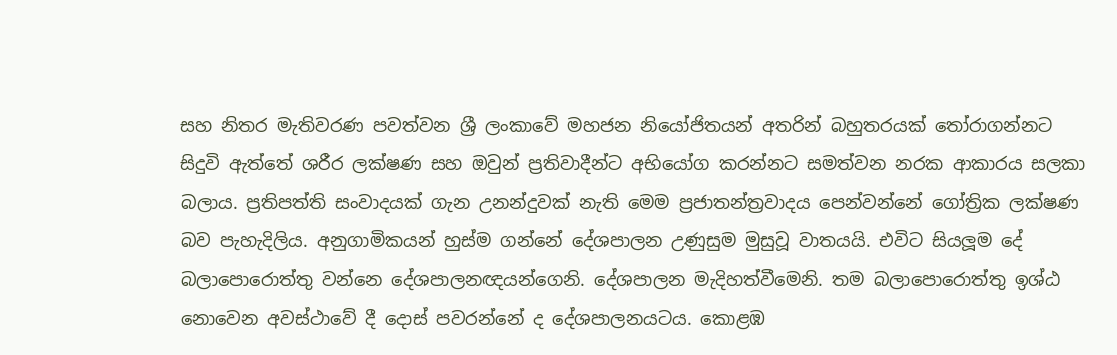සහ නිතර මැතිවරණ පවත්වන ශ්‍රී ලංකාවේ මහජන නියෝජිතයන් අතරින් බහුතරයක් තෝරාගන්නට සිදුවි ඇත්තේ ශරීර ලක්ෂණ සහ ඔවුන් ප්‍රතිවාදීන්ට අභියෝග කරන්නට සමත්වන නරක ආකාරය සලකා බලාය. ප්‍රතිපත්ති සංවාදයක් ගැන උනන්දුවක් නැති මෙම ප්‍රජාතන්ත්‍රවාදය පෙන්වන්නේ ගෝත්‍රික ලක්ෂණ බව පැහැදිලිය. අනුගාමිකයන් හුස්ම ගන්නේ දේශපාලන උණුසුම මුසුවූ වාතයයි. එවිට සියලූම දේ බලාපොරොත්තු වන්නෙ දේශපාලනඥයන්ගෙනි. දේශපාලන මැදිහත්වීමෙනි. තම බලාපොරොත්තු ඉශ්ඨ නොවෙන අවස්ථාවේ දී දොස් පවරන්නේ ද දේශපාලනයටය. කොළඹ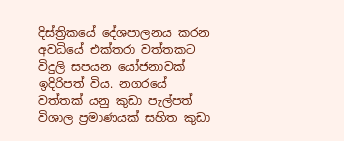දිස්ත්‍රිකයේ දේශපාලනය කරන අවධියේ එක්තරා වත්තකට විදුලි සපයන යෝජනාවක් ඉදිරිපත් විය. නගරයේ වත්තක් යනු කුඩා පැල්පත් විශාල ප්‍රමාණයක් සහිත කුඩා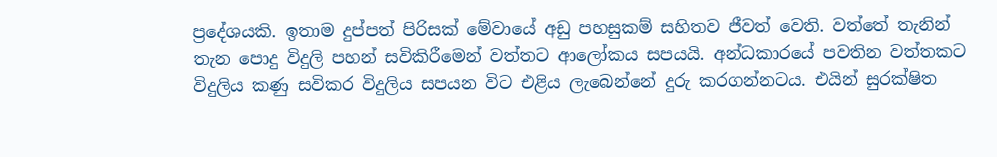ප්‍රදේශයකි. ඉතාම දුප්පත් පිරිසක් මේවායේ අඩු පහසුකම් සහිතව ජීවත් වෙති. වත්තේ තැනින් තැන පොදු විදුලි පහන් සවිකිරීමෙන් වත්තට ආලෝකය සපයයි. අන්ධකාරයේ පවතින වත්තකට විදුලිය කණු සවිකර විදුලිය සපයන විට එළිය ලැබෙන්නේ දුරු කරගන්නටය. එයින් සුරක්ෂිත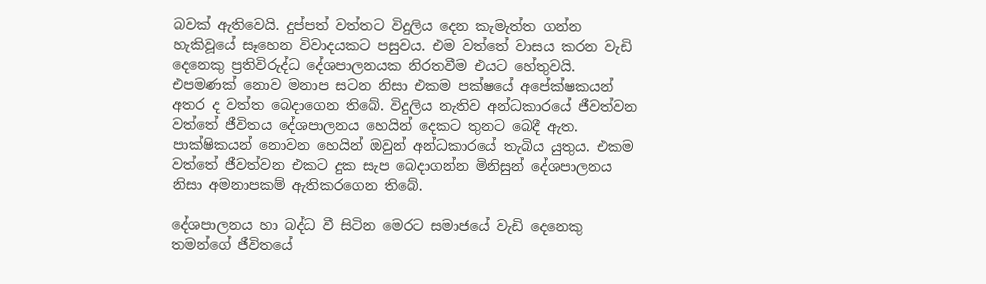බවක් ඇතිවෙයි. දුප්පත් වත්තට විදුලිය දෙන කැමැත්ත ගන්න හැකිවූයේ සෑහෙන විවාදයකට පසුවය. එම වත්තේ වාසය කරන වැඩි දෙනෙකු ප්‍රතිවිරුද්ධ දේශපාලනයක නිරතවීම එයට හේතුවයි. එපමණක් නොව මනාප සටන නිසා එකම පක්ෂයේ අපේක්ෂකයන් අතර ද වත්ත බෙදාගෙන තිබේ. විදුලිය නැතිව අන්ධකාරයේ ජීවත්වන වත්තේ ජීවිතය දේශපාලනය හෙයින් දෙකට තුනට බෙදී ඇත. පාක්ෂිකයන් නොවන හෙයින් ඔවුන් අන්ධකාරයේ තැබිය යුතුය. එකම වත්තේ ජීවත්වන එකට දුක සැප බෙදාගන්න මිනිසුන් දේශපාලනය නිසා අමනාපකම් ඇතිකරගෙන තිබේ.

දේශපාලනය හා බද්ධ වී සිටින මෙරට සමාජයේ වැඩි දෙනෙකු තමන්ගේ ජීවිතයේ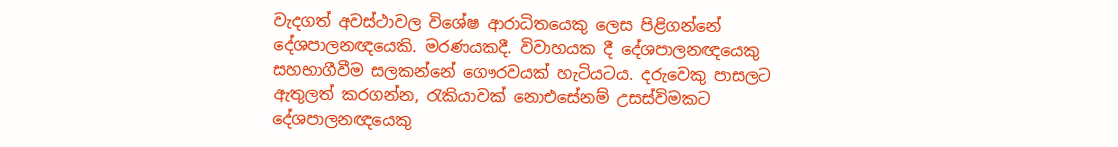වැදගත් අවස්ථාවල විශේෂ ආරාධිතයෙකු ලෙස පිළිගන්නේ දේශපාලනඥයෙකි. මරණයකදී. විවාහයක දී දේශපාලනඥයෙකු සහභාගීවීම සලකන්නේ ගෞරවයක් හැටියටය. දරුවෙකු පාසලට ඇතුලත් කරගන්න, රැකියාවක් නොඑසේනම් උසස්විමකට දේශපාලනඥයෙකු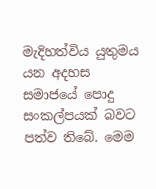මැදිහත්විය යුතුමය යන අදහස සමාජයේ පොදු සංකල්පයක් බවට පත්ව තිබේ. මෙම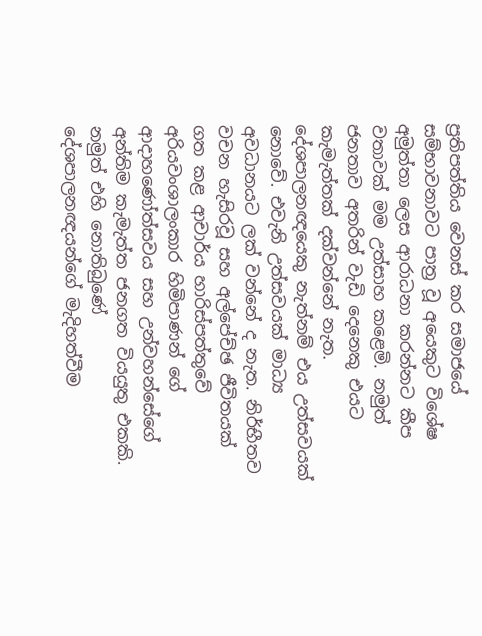ප්‍රතිපත්තිය වෙනස් කර සමාජයේ සම්භාවනාවට පාත්‍ර වූ අයෙකුට වි‍ශේෂ අමුත්තා ලෙස ආරාධනා කරන්නට කීප වතාවක් මම උත්සාහ කළෙමි. නමුත් ජනතාව අතරින් වැඩි දෙනෙකු එයට කැමැත්තක් දක්වන්නේ නැත. දේශපාලනඥයෙකු නැත්නම් එය උත්සවයක් නොවේ. එවැනි උත්සවයක් මාධ්‍ය අවධානයට ලක් වන්නේ ද නැත. නිර්භීතව වචන හැසිරවූ සහ අල්පේච්ඡ ජීවිතයක් ගත කළ ආචාර්ය හාරිස්පත්තුවේ අරියවංශාලංකාර හිමිපාණන් ගේ ආදාහණෝත්සවය සහ උන්වහන්සේගේ අන්තිම කැමැත්ත ජනගත වියයුතු එකකි. නමුත් එහි නොතිබුණේ දේශපාලනඥයන්ගේ මැදිහත්වීම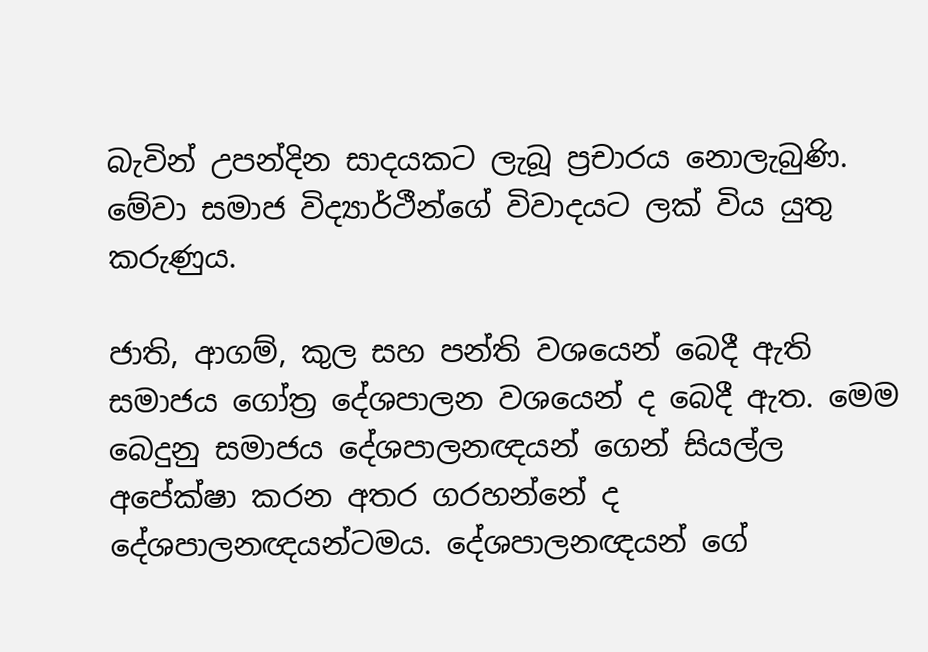බැවින් උපන්දින සාදයකට ලැබූ ප්‍රචාරය නොලැබුණි. මේවා සමාජ විද්‍යාර්ථීන්ගේ විවාදයට ලක් විය යුතු කරුණුය.

ජාති, ආගම්, කුල සහ පන්ති වශයෙන් බෙදී ඇති සමාජය ගෝත්‍ර දේශපාලන වශයෙන් ද බෙදී ඇත. මෙම බෙදුනු සමාජය දේශපාලනඥයන් ගෙන් සියල්ල අපේක්ෂා කරන අතර ගරහන්නේ ද දේශපාලනඥයන්ටමය. දේශපාලනඥයන් ගේ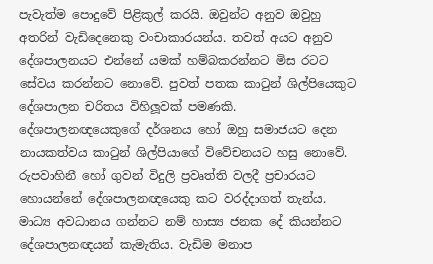පැවැත්ම පොදුවේ පිළිකුල් කරයි. ඔවුන්ට අනුව ඔවුහු අතරින් වැඩිදෙනෙකු වංචාකාරයන්ය. තවත් අයට අනුව දේශපාලනයට එන්නේ යමක් හම්බකරන්නට මිස රටට සේවය කරන්නට නොවේ. පුවත් පතක කාටුන් ශිල්පියෙකුට දේශපාලන චරිතය විහිලූවක් පමණකි. දේශපාලනඥයෙකුගේ දර්ශනය හෝ ඔහු සමාජයට දෙන නායකත්වය කාටුන් ශිල්පියාගේ විවේචනයට හසු නොවේ. රුපවාහිනී හෝ ගුවන් විදුලි ප්‍රවෘත්ති වලදී ප්‍රචාරයට හොයන්නේ දේශපාලනඥයෙකු කට වරද්දාගත් තැන්ය. මාධ්‍ය අවධානය ගන්නට නම් හාස්‍ය ජනක දේ කියන්නට දේශපාලනඥයන් කැමැතිය. වැඩිම මනාප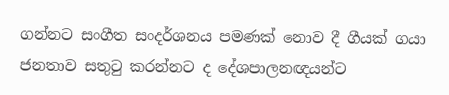ගන්නට සංගීත සංදර්ශනය පමණක් නොව දී ගීයක් ගයා ජනතාව සතුටු කරන්නට ද දේශපාලනඥයන්ට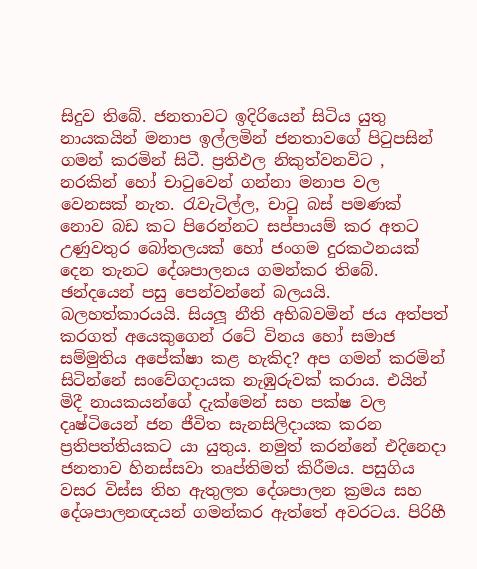සිදුව තිබේ. ජනතාවට ඉදිරියෙන් සිටිය යුතු නායකයින් මනාප ඉල්ලමින් ජනතාවගේ පිටුපසින් ගමන් කරමින් සිටී. ප්‍රතිඵල නිකුත්වනවිට , නරකින් හෝ චාටුවෙන් ගන්නා මනාප වල වෙනසක් නැත. රැවැටිල්ල, චාටු බස් පමණක් නොව බඩ කට පිරෙන්නට සප්පායම් කර අතට උණුවතුර බෝතලයක් හෝ ජංගම දුරකථනයක් දෙන තැනට දේශපාලනය ගමන්කර තිබේ. ඡන්දයෙන් පසු පෙන්වන්නේ බලයයි. බලහත්කාරයයි. සියලූ නීති අභිබවමින් ජය අත්පත් කරගත් අයෙකුගෙන් රටේ විනය හෝ සමාජ සම්මුතිය අපේක්ෂා කළ හැකිද? අප ගමන් කරමින් සිටින්නේ සංවේගදායක නැඹුරුවක් කරාය. එයින් මිදී නායකයන්ගේ දැක්මෙන් සහ පක්ෂ වල දෘෂ්ටියෙන් ජන ජීවිත සැනසිලිදායක කරන ප්‍රතිපත්තියකට යා යුතුය. නමුත් කරන්නේ එදිනෙදා ජනතාව හිනස්සවා තෘප්තිමත් කිරීමය. පසුගිය වසර විස්ස තිහ ඇතුලත දේශපාලන ක්‍රමය සහ දේශපාලනඥයන් ගමන්කර ඇත්තේ අවරටය. පිරිහී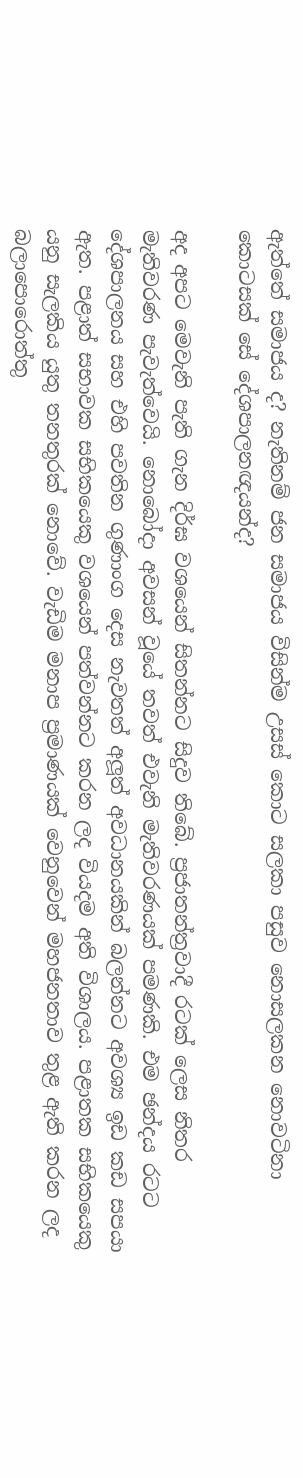ඇත්තේ සමාජය ද? නැතිනම් ජන සමාජය විසින්ම උසස් කොට සලකා පසුව නොසලකන නොවටිනා කොටසක් සේ දේශපාලනඥයන්ද?

අද අපට මෙවැනි පැති ගැන දිර්ඝ වශයෙන් සිතන්නට සිදුව තිබේ. ප්‍රජාතන්ත්‍රවාදී රටක් ලෙස නිතර මැතිවරණ පැවැත්වෙයි. නොබෝදා අවසන් වූයේ තවත් එවැනි මැතිවරණයක් පමණකි. එම ඡන්දය රටට දේශපාලනය සහ එහි පවතින ගුණාංග දෙස නැවතත් අලූත් අවධානයකින් බලන්නට අවශ්‍ය ඉඩ කඩ සපයා ඇත. පළාත් සභාවක සභිකයෙකු වශයෙන් පත්වන්නට කරන ලද වියදම අති විශාලය. පළාතක සභිකයෙකු යනු සැලකිය යුතු තනතුරක් නොවේ. වැඩිම මනාප ප්‍රමාණයක් වෙනුවෙන් මහජනතාව තුළ ඇති කරන ලද බලාපොරොත්තු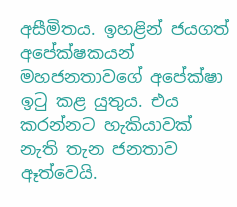අසීමිතය. ඉහළින් ජයගත් අපේක්ෂකයන් මහජනතාවගේ අපේක්ෂා ඉටු කළ යුතුය. එය කරන්නට හැකියාවක් නැති තැන ජනතාව ඈත්වෙයි.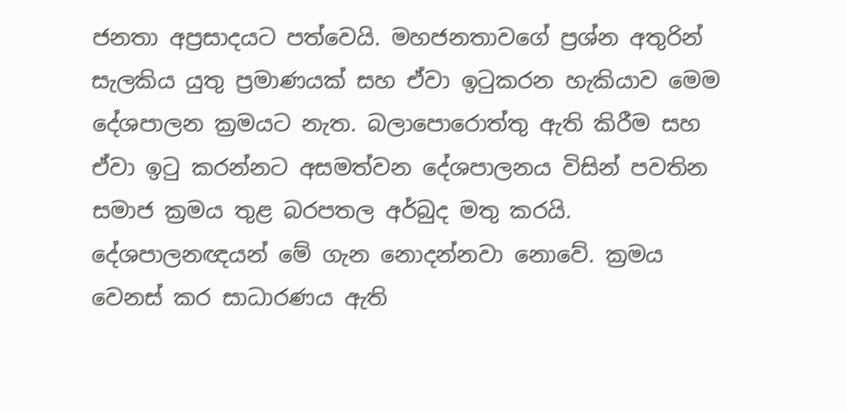ජනතා අප්‍රසාදයට පත්වෙයි. මහජනතාවගේ ප්‍රශ්න අතුරින් සැලකිය යුතු ප්‍රමාණයක් සහ ඒවා ඉටුකරන හැකියාව මෙම දේශපාලන ක්‍රමයට නැත. බලාපොරොත්තු ඇති කිරීම සහ ඒවා ඉටු කරන්නට අසමත්වන දේශපාලනය විසින් පවතින සමාජ ක්‍රමය තුළ බරපතල අර්බුද මතු කරයි. දේශපාලනඥයන් මේ ගැන නොදන්නවා නොවේ. ක්‍රමය වෙනස් කර සාධාරණය ඇති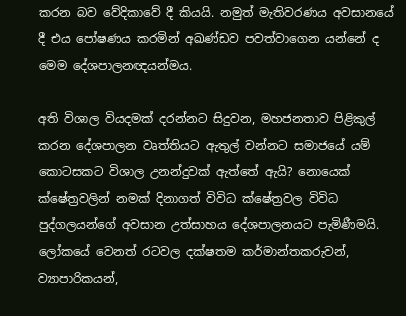කරන බව වේදිකාවේ දී කියයි. නමුත් මැතිවරණය අවසානයේ දී එය පෝෂණය කරමින් අඛණ්ඩව පවත්වාගෙන යන්නේ ද මෙම දේශපාලනඥයන්මය.

අති විශාල වියදමක් දරන්නට සිදුවන, මහජනතාව පිළිකුල් කරන දේශපාලන වෘත්තියට ඇතුල් වන්නට සමාජයේ යම් කොටසකට විශාල උනන්දුවක් ඇත්තේ ඇයි? නොයෙක් ක්ෂේත්‍රවලින් නමක් දිනාගත් විවිධ ක්ෂේත්‍රවල විවිධ පුද්ගලයන්ගේ අවසාන උත්සාහය දේශපාලනයට පැමිණීමයි. ලෝකයේ වෙනත් රටවල දක්ෂතම කර්මාන්තකරුවන්, ව්‍යාපාරිකයන්,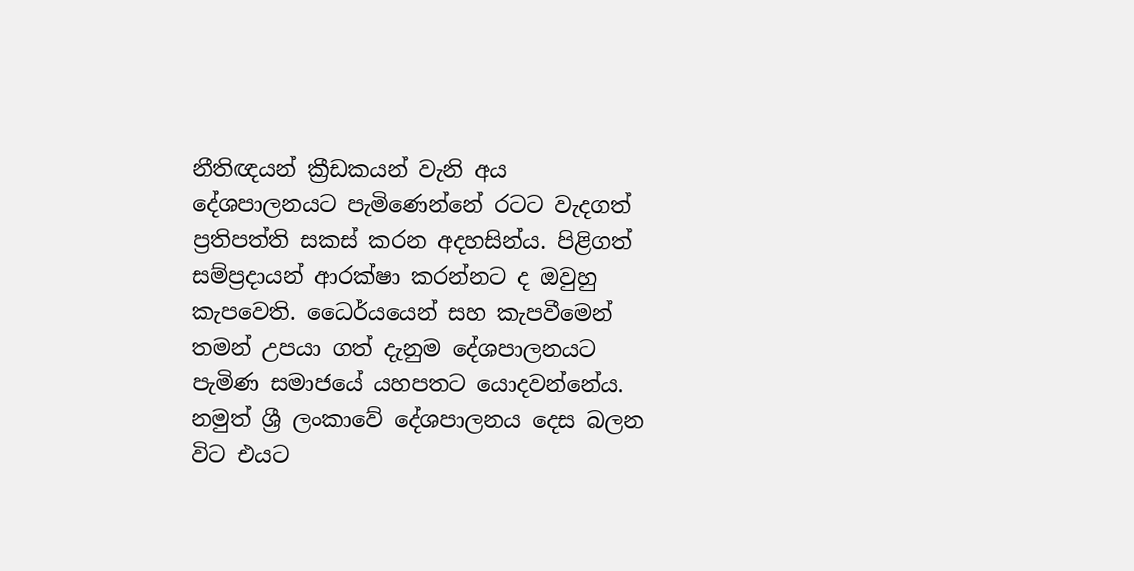නීතිඥයන් ක්‍රීඩකයන් වැනි අය දේශපාලනයට පැමිණෙන්නේ රටට වැදගත් ප්‍රතිපත්ති සකස් කරන අදහසින්ය. පිළිගත් සම්ප්‍රදායන් ආරක්ෂා කරන්නට ද ඔවුහු කැපවෙති. ධෛර්යයෙන් සහ කැපවීමෙන් තමන් උපයා ගත් දැනුම දේශපාලනයට පැමිණ සමාජයේ යහපතට යොදවන්නේය. නමුත් ශ්‍රී ලංකාවේ දේශපාලනය දෙස බලන විට එයට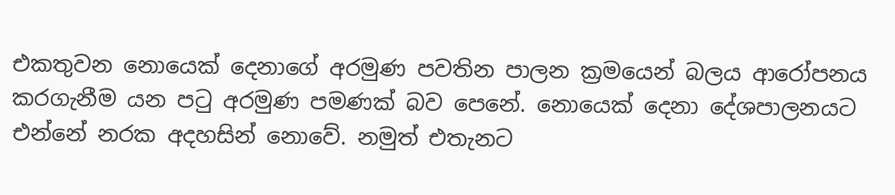එකතුවන නොයෙක් දෙනාගේ අරමුණ පවතින පාලන ක්‍රමයෙන් බලය ආරෝපනය කරගැනීම යන පටු අරමුණ පමණක් බව පෙනේ. නොයෙක් දෙනා දේශපාලනයට එන්නේ නරක අදහසින් නොවේ. නමුත් එතැනට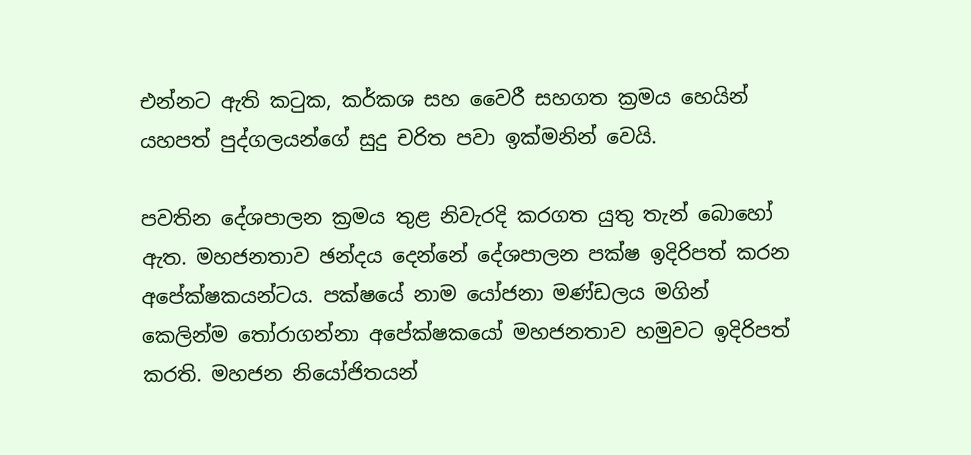එන්නට ඇති කටුක, කර්කශ සහ වෛරී සහගත ක්‍රමය හෙයින් යහපත් පුද්ගලයන්ගේ සුදු චරිත පවා ඉක්මනින් වෙයි.

පවතින දේශපාලන ක්‍රමය තුළ නිවැරදි කරගත යුතු තැන් බොහෝ ඇත. මහජනතාව ඡන්දය දෙන්නේ දේශපාලන පක්ෂ ඉදිරිපත් කරන අපේක්ෂකයන්ටය. පක්ෂයේ නාම යෝජනා මණ්ඩලය මගින් කෙලින්ම තෝරාගන්නා අපේක්ෂකයෝ මහජනතාව හමුවට ඉදිරිපත් කරති. මහජන නියෝජිතයන්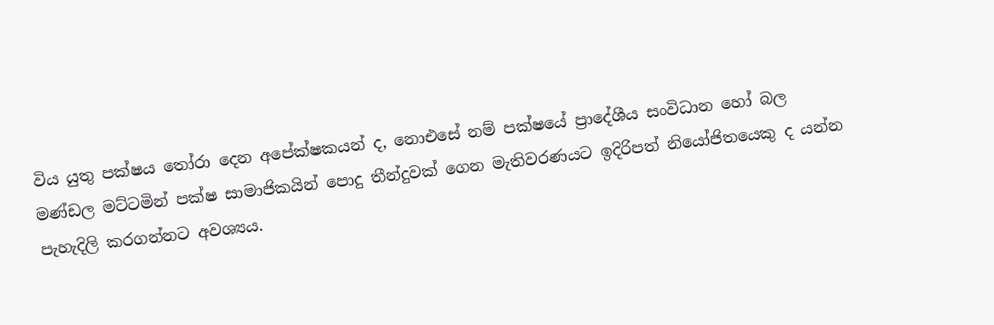විය යුතු පක්ෂය තෝරා දෙන අපේක්ෂකයන් ද, නොඑසේ නම් පක්ෂයේ ප්‍රාදේශීය සංවිධාන හෝ බල මණ්ඩල මට්ටමින් පක්ෂ සාමාජිකයින් පොදු තීන්දුවක් ගෙන මැතිවරණයට ඉදිරිපත් නියෝජිතයෙකු ද යන්න පැහැදිලි කරගන්නට අවශ්‍යය.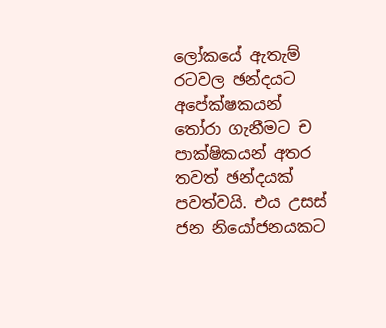ලෝකයේ ඇතැම් රටවල ඡන්දයට අපේක්ෂකයන් තෝරා ගැනීමට ච පාක්ෂිකයන් අතර තවත් ඡන්දයක් පවත්වයි. එය උසස් ජන නියෝජනයකට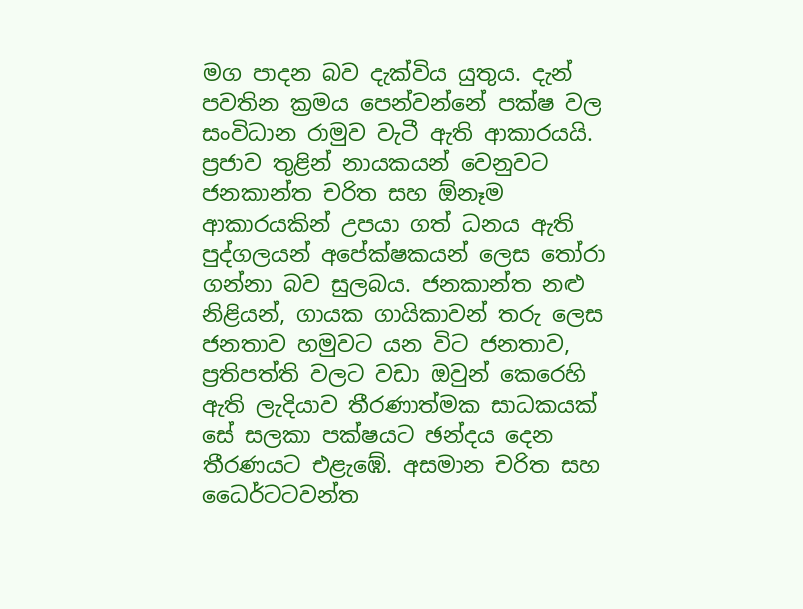මග පාදන බව දැක්විය යුතුය. දැන් පවතින ක්‍රමය පෙන්වන්නේ පක්ෂ වල සංවිධාන රාමුව වැටී ඇති ආකාරයයි. ප්‍රජාව තුළින් නායකයන් වෙනුවට ජනකාන්ත චරිත සහ ඕනෑම ආකාරයකින් උපයා ගත් ධනය ඇති පුද්ගලයන් අපේක්ෂකයන් ලෙස තෝරා ගන්නා බව සුලබය. ජනකාන්ත නළු නිළියන්, ගායක ගායිකාවන් තරු ලෙස ජනතාව හමුවට යන විට ජනතාව, ප්‍රතිපත්ති වලට වඩා ඔවුන් කෙරෙහි ඇති ලැදියාව තීරණාත්මක සාධකයක් සේ සලකා පක්ෂයට ඡන්දය දෙන තීරණයට එළැඹේ. අසමාන චරිත සහ ධෛර්ටටවන්ත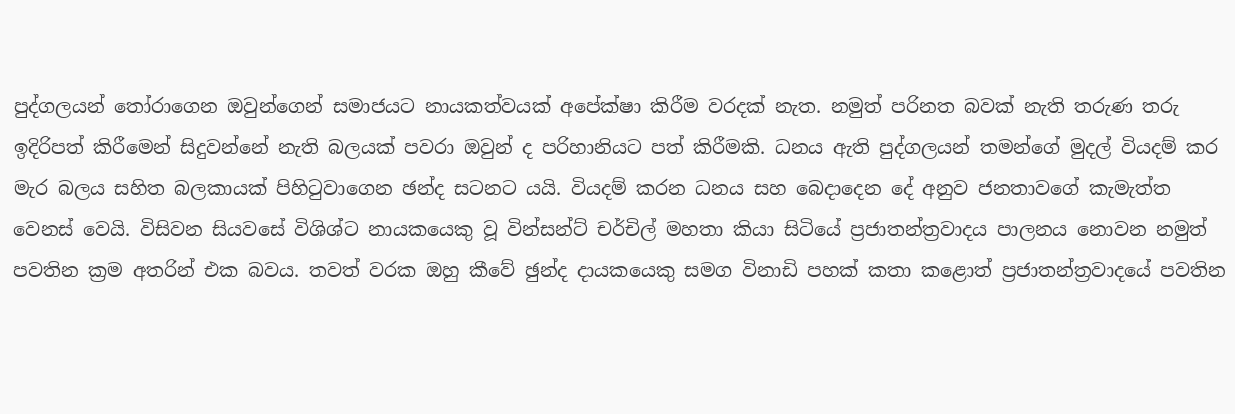පුද්ගලයන් තෝරාගෙන ඔවුන්ගෙන් සමාජයට නායකත්වයක් අපේක්ෂා කිරීම වරදක් නැත. නමුත් පරිනත බවක් නැති තරුණ තරු ඉදිරිපත් කිරීමෙන් සිදුවන්නේ නැති බලයක් පවරා ඔවුන් ද පරිහානියට පත් කිරීමකි. ධනය ඇති පුද්ගලයන් තමන්ගේ මුදල් වියදම් කර මැර බලය සහිත බලකායක් පිහිටුවාගෙන ඡන්ද සටනට යයි. වියදම් කරන ධනය සහ බෙදාදෙන දේ අනුව ජනතාවගේ කැමැත්ත වෙනස් වෙයි. විසිවන සියවසේ විශිශ්ට නායකයෙකු වූ වින්සන්ට් චර්චිල් මහතා කියා සිටියේ ප්‍රජාතන්ත්‍රවාදය පාලනය නොවන නමුත් පවතින ක්‍රම අතරින් එක බවය. තවත් වරක ඔහු කීවේ ඡුන්ද දායකයෙකු සමග විනාඩි පහක් කතා කළොත් ප්‍රජාතන්ත්‍රවාදයේ පවතින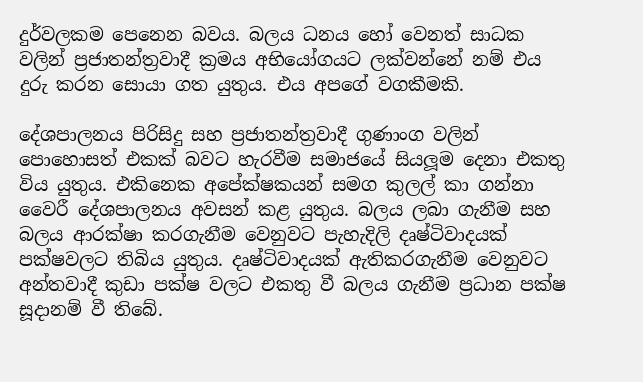දුර්වලකම පෙනෙන බවය. බලය ධනය හෝ වෙනත් සාධක වලින් ප්‍රජාතන්ත්‍රවාදී ක්‍රමය අභියෝගයට ලක්වන්නේ නම් එය දුරු කරන සොයා ගත යුතුය. එය අපගේ වගකීමකි.

දේශපාලනය පිරිසිදු සහ ප්‍රජාතන්ත්‍රවාදී ගුණාංග වලින් පොහොසත් එකක් බවට හැරවීම සමාජයේ සියලූම දෙනා එකතු විය යුතුය. එකිනෙක අපේක්ෂකයන් සමග කුලල් කා ගන්නා වෛරී දේශපාලනය අවසන් කළ යුතුය. බලය ලබා ගැනීම සහ බලය ආරක්ෂා කරගැනීම වෙනුවට පැහැදිලි දෘෂ්ටිවාදයක් පක්ෂවලට තිබිය යුතුය. දෘෂ්ටිවාදයක් ඇතිකරගැනීම වෙනුවට අන්තවාදී කුඩා පක්ෂ වලට එකතු වී බලය ගැනීම ප්‍රධාන පක්ෂ සූදානම් වී තිබේ.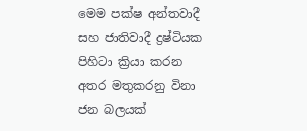මෙම පක්ෂ අන්තවාදී සහ ජාතිවාදී ද්‍රෂ්ටියක පිහිටා ක්‍රියා කරන අතර මතුකරනු විනා ජන බලයක්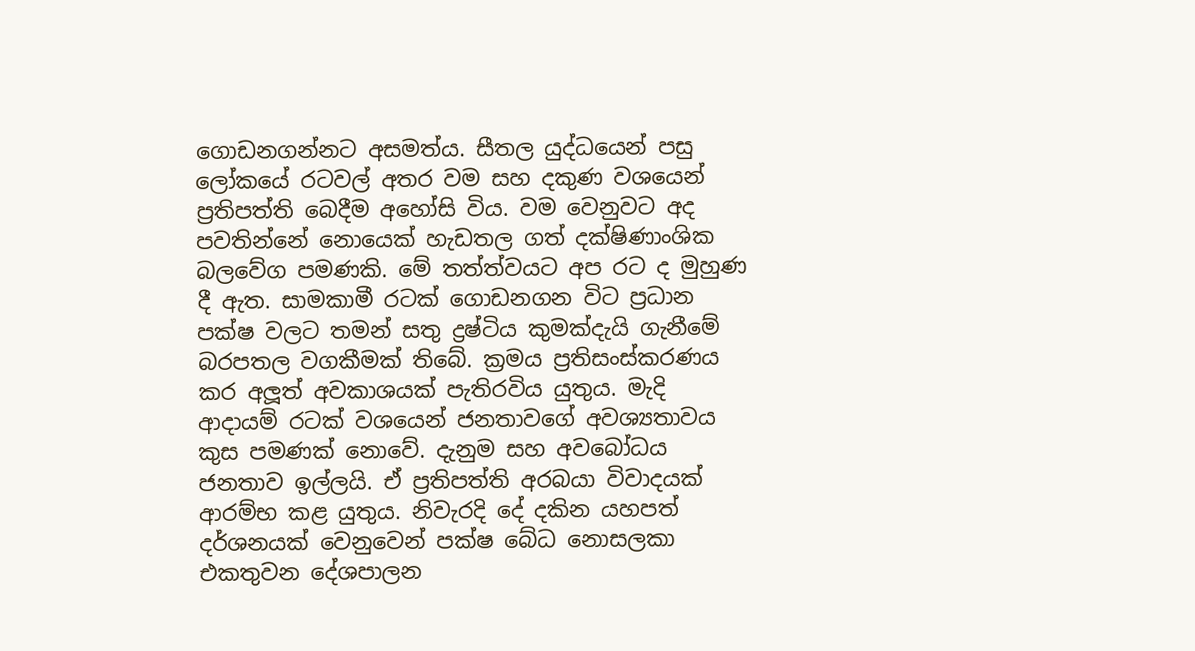ගොඩනගන්නට අසමත්ය. සීතල යුද්ධයෙන් පසු ලෝකයේ රටවල් අතර වම සහ දකුණ වශයෙන් ප්‍රතිපත්ති බෙදීම අහෝසි විය. වම වෙනුවට අද පවතින්නේ නොයෙක් හැඩතල ගත් දක්ෂිණාංශික බලවේග පමණකි. මේ තත්ත්වයට අප රට ද මුහුණ දී ඇත. සාමකාමී රටක් ගොඩනගන විට ප්‍රධාන පක්ෂ වලට තමන් සතු ද්‍රෂ්ටිය කුමක්දැයි ගැනීමේ බරපතල වගකීමක් තිබේ. ක්‍රමය ප්‍රතිසංස්කරණය කර අලූත් අවකාශයක් පැතිරවිය යුතුය. මැදි ආදායම් රටක් වශයෙන් ජනතාවගේ අවශ්‍යතාවය කුස පමණක් නොවේ. දැනුම සහ අවබෝධය ජනතාව ඉල්ලයි. ඒ ප්‍රතිපත්ති අරබයා විවාදයක් ආරම්භ කළ යුතුය. නිවැරදි දේ දකින යහපත් දර්ශනයක් වෙනුවෙන් පක්ෂ බේධ නොසලකා එකතුවන දේශපාලන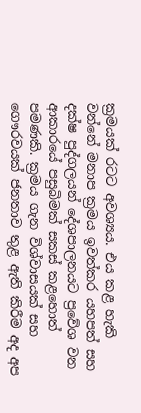ක්‍රමයක් රටට අවශ්‍යය. එය කළ හැකි වන්නේ මනාප ක්‍රමය ඉවත්කර යහපත් සහ දක්ෂ පුද්ගලයන් දේශපාලනයට ප්‍රවේශ වන ආකාරයේ පසුබිමක් සකස් කළහොත් පමණකි. ක්‍රමය ගැන විශ්වාසයක් සහ ගෞරවයක් ජනතාව තුළ ඇති කිරීම අද අප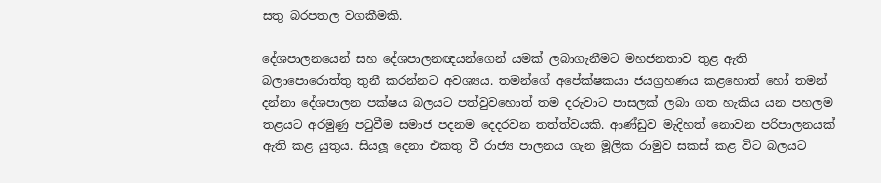සතු බරපතල වගකීමකි.

දේශපාලනයෙන් සහ දේශපාලනඥයන්ගෙන් යමක් ලබාගැනීමට මහජනතාව තුළ ඇති බලාපොරොත්තු තුනී කරන්නට අවශ්‍යය. තමන්ගේ අපේක්ෂකයා ජයග්‍රහණය කළහොත් හෝ තමන් දන්නා දේශපාලන පක්ෂය බලයට පත්වුවහොත් තම දරුවාට පාසලක් ලබා ගත හැකිය යන පහලම තළයට අරමුණු පටුවීම සමාජ පදනම දෙදරවන තත්ත්වයකි. ආණ්ඩුව මැදිහත් නොවන පරිපාලනයක් ඇති කළ යුතුය. සියලූ දෙනා එකතු වී රාජ්‍ය පාලනය ගැන මූලික රාමුව සකස් කළ විට බලයට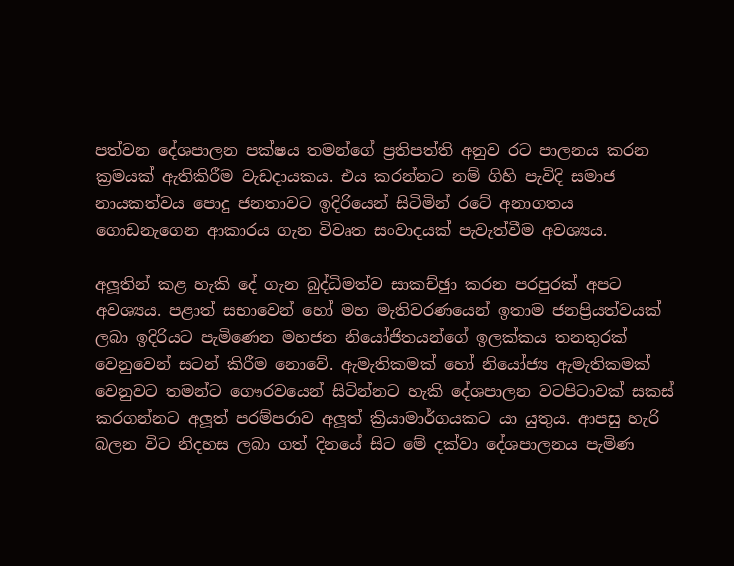පත්වන දේශපාලන පක්ෂය තමන්ගේ ප්‍රතිපත්ති අනුව රට පාලනය කරන ක්‍රමයක් ඇතිකිරීම වැඩදායකය. එය කරන්නට නම් ගිහි පැවිදි සමාජ නායකත්වය පොදු ජනතාවට ඉදිරියෙන් සිටිමින් රටේ අනාගතය ගොඩනැගෙන ආකාරය ගැන විවෘත සංවාදයක් පැවැත්වීම අවශ්‍යය.

අලූතින් කළ හැකි දේ ගැන බුද්ධිමත්ව සාකච්ඡුා කරන පරපුරක් අපට අවශ්‍යය. පළාත් සභාවෙන් හෝ මහ මැතිවරණයෙන් ඉතාම ජනප්‍රියත්වයක් ලබා ඉදිරියට පැමිණෙන මහජන නියෝජිතයන්ගේ ඉලක්කය තනතුරක් වෙනුවෙන් සටන් කිරීම නොවේ. ඇමැතිකමක් හෝ නියෝජ්‍ය ඇමැතිකමක් වෙනුවට තමන්ට ගෞරවයෙන් සිටින්නට හැකි දේශපාලන වටපිටාවක් සකස් කරගන්නට අලූත් පරම්පරාව අලූත් ක්‍රියාමාර්ගයකට යා යුතුය. ආපසු හැරි බලන විට නිදහස ලබා ගත් දිනයේ සිට මේ දක්වා දේශපාලනය පැමිණ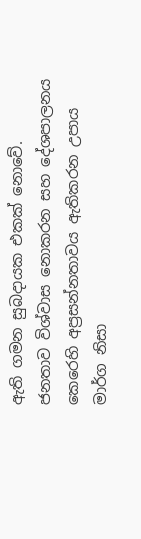ඇති ගමන සුබදායක එකක් නොවේ. ජනතාව විශ්වාස නොකරන සහ දේශපාලනය කෙරෙහි අප්‍රසන්නතාවය ඇතිකරන උපාය මාර්ග නිසා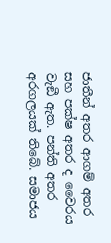ජාතීන් අතර ආගම් අතර සහ පක්ෂ අතර ද වෛරය වැඞී ඇත. පන්ති අතර අරගලයක් තිබේ. සමාජය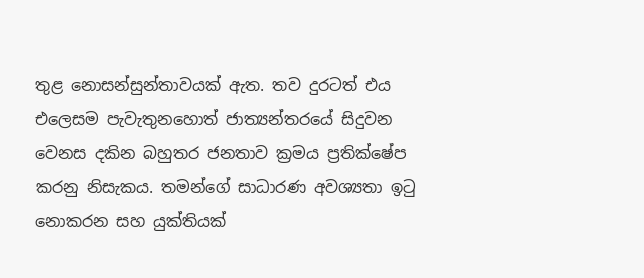තුළ නොසන්සුන්තාවයක් ඇත. තව දුරටත් එය එලෙසම පැවැතුනහොත් ජාත්‍යන්තරයේ සිදුවන වෙනස දකින බහුතර ජනතාව ක්‍රමය ප්‍රතික්ෂේප කරනු නිසැකය. තමන්ගේ සාධාරණ අවශ්‍යතා ඉටු නොකරන සහ යුක්තියක්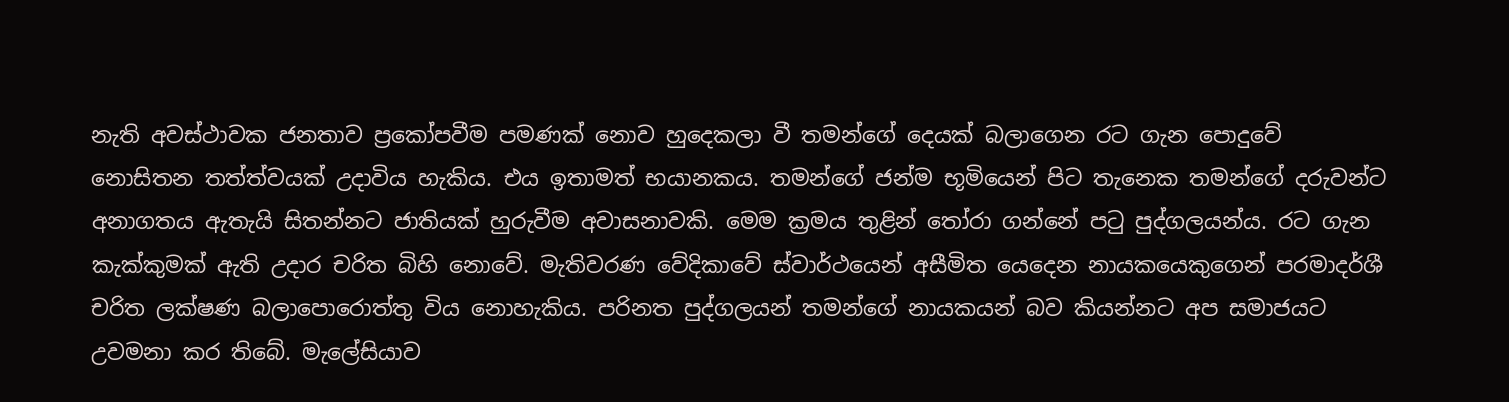නැති අවස්ථාවක ජනතාව ප්‍රකෝපවීම පමණක් නොව හුදෙකලා වී තමන්ගේ දෙයක් බලාගෙන රට ගැන පොදුවේ නොසිතන තත්ත්වයක් උදාවිය හැකිය. එය ඉතාමත් භයානකය. තමන්ගේ ජන්ම භූමියෙන් පිට තැනෙක තමන්ගේ දරුවන්ට අනාගතය ඇතැයි සිතන්නට ජාතියක් හුරුවීම අවාසනාවකි. මෙම ක්‍රමය තුළින් තෝරා ගන්නේ පටු පුද්ගලයන්ය. රට ගැන කැක්කුමක් ඇති උදාර චරිත බිහි නොවේ. මැතිවරණ වේදිකාවේ ස්වාර්ථයෙන් අසීමිත යෙදෙන නායකයෙකුගෙන් පරමාදර්ශී චරිත ලක්ෂණ බලාපොරොත්තු විය නොහැකිය. පරිනත පුද්ගලයන් තමන්ගේ නායකයන් බව කියන්නට අප සමාජයට උවමනා කර තිබේ. මැලේසියාව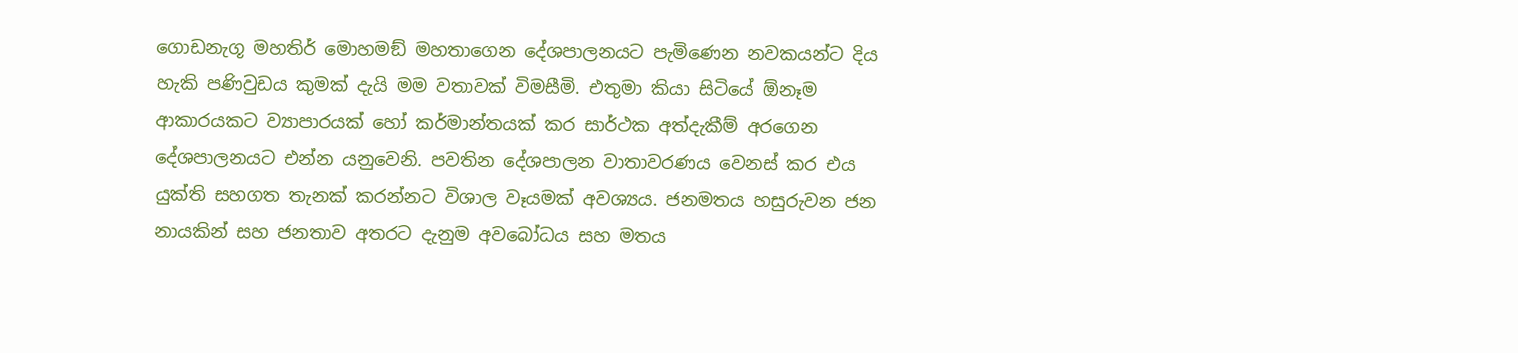ගොඩනැගූ මහතිර් මොහමඞ් මහතාගෙන දේශපාලනයට පැමිණෙන නවකයන්ට දිය හැකි පණිවුඩය කුමක් දැයි මම වතාවක් විමසීමි. එතුමා කියා සිටියේ ඕනෑම ආකාරයකට ව්‍යාපාරයක් හෝ කර්මාන්තයක් කර සාර්ථක අත්දැකීම් අරගෙන දේශපාලනයට එන්න යනුවෙනි. පවතින දේශපාලන වාතාවරණය වෙනස් කර එය යුක්ති සහගත තැනක් කරන්නට විශාල වෑයමක් අවශ්‍යය. ජනමතය හසුරුවන ජන නායකින් සහ ජනතාව අතරට දැනුම අවබෝධය සහ මතය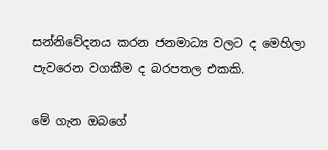සන්නිවේදනය කරන ජනමාධ්‍ය වලට ද මෙහිලා පැවරෙන වගකීම ද බරපතල එකකි.

මේ ගැන ඔබගේ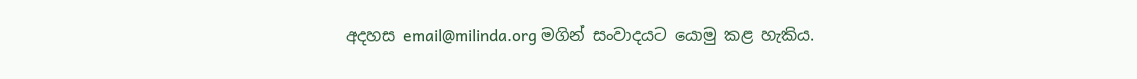අදහස email@milinda.org මගින් සංවාදයට යොමු කළ හැකිය.